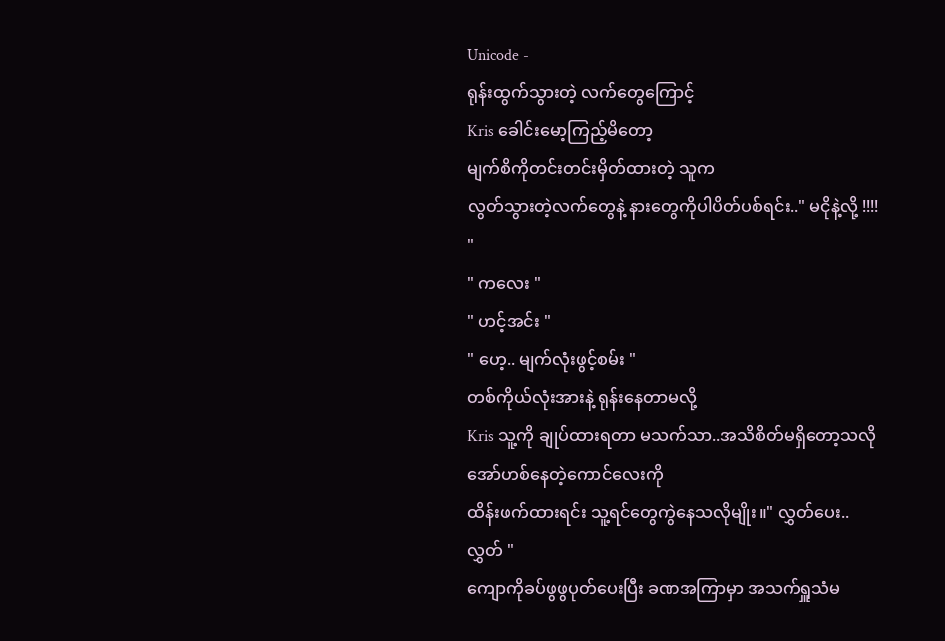Unicode -
ရုန်းထွက်သွားတဲ့ လက်တွေကြောင့်
Kris ခေါင်းမော့ကြည့်မိတော့
မျက်စိကိုတင်းတင်းမှိတ်ထားတဲ့ သူက
လွတ်သွားတဲ့လက်တွေနဲ့ နားတွေကိုပါပိတ်ပစ်ရင်း.." မငိုနဲ့လို့ !!!! "
" ကလေး "
" ဟင့်အင်း "
" ဟေ့.. မျက်လုံးဖွင့်စမ်း "
တစ်ကိုယ်လုံးအားနဲ့ ရုန်းနေတာမလို့
Kris သူ့ကို ချုပ်ထားရတာ မသက်သာ..အသိစိတ်မရှိတော့သလို အော်ဟစ်နေတဲ့ကောင်လေးကို
ထိန်းဖက်ထားရင်း သူ့ရင်တွေကွဲနေသလိုမျိုး။" လွှတ်ပေး.. လွှတ် "
ကျောကိုခပ်ဖွဖွပုတ်ပေးပြီး ခဏအကြာမှာ အသက်ရှူသံမ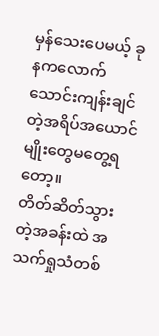မှန်သေးပေမယ့် ခုနကလောက်သောင်းကျန်းချင်တဲ့အရိပ်အယောင်မျိုးတွေမတွေ့ရတော့။
တိတ်ဆိတ်သွားတဲ့အခန်းထဲ အသက်ရှုသံတစ်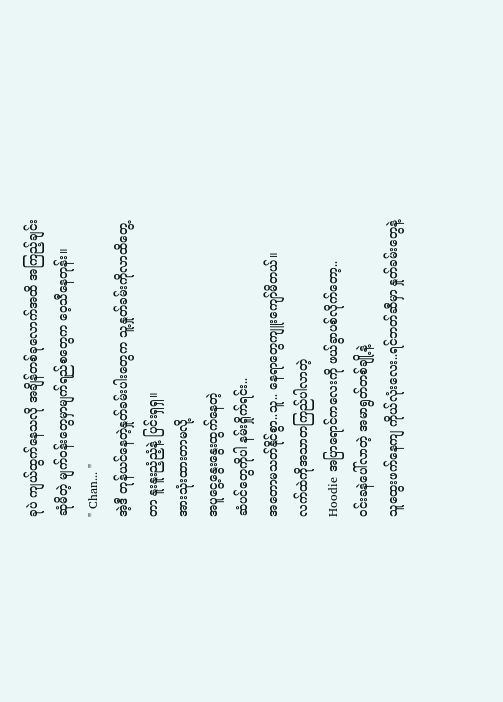ခုပဲ ကျယ်ထွက်နေသလို အချိန်တစ်ခုလောက်အထိ အကြည့်ချင်းဆုံမိတဲ့ မျက်ဝန်းတွေမှာမျက်ရည်စတွေက ဝေ့သီနေတုန်း။
" Chan... "
အဲ့ဒီ တုန်ယင်နေတဲ့နှုတ်ခမ်းပါးတွေက သူ့နှုတ်ခမ်းကိုလာထိတွေ့တာ နူးနူးညံ့ညံ့နဲ့ ပြင်းရှရှ။
အားသုံးထားတာမလို့
အပူငွေ့နွေးနွေးထွက်နေတဲ့
ဆံပင်တွေကိုပါ နမ်းရှိုက်ရင်း..
အတောမသတ်နိုင်စွာ..သူ.. နေရာတွေကျူးကျော်မိတယ်။
လက်ထဲကိုအသာတကြည်ပါလာတဲ့
Hoodie အပြာရောင်ကလေးကို ဖယ်ခွာပစ်လိုက်တော့..
ဝင်းခနဲပေါ်လာတဲ့ အမာရွတ်တစ်ချို့နဲ့
သူထွေးဖက်နေကျ ကိုယ်လုံးလေး..ရင်ဘတ်ဆီမှာ နှုတ်ခမ်းတွေနဲ့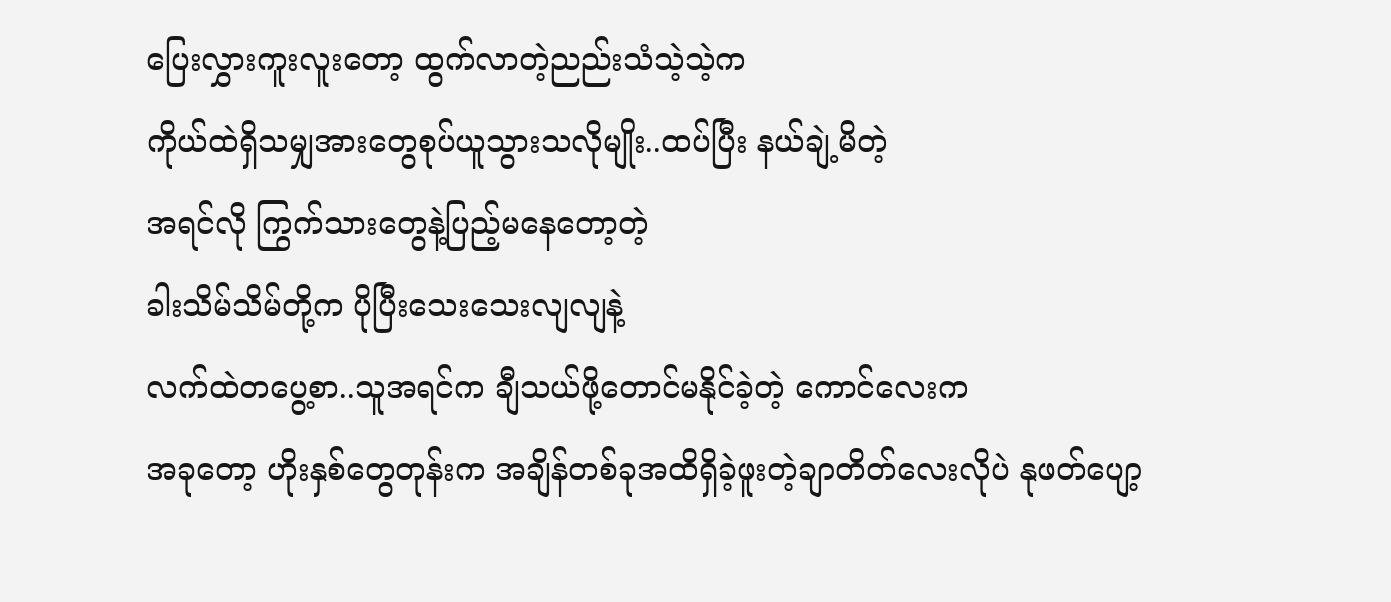ပြေးလွှားကူးလူးတော့ ထွက်လာတဲ့ညည်းသံသဲ့သဲ့က
ကိုယ်ထဲရှိသမျှအားတွေစုပ်ယူသွားသလိုမျိုး..ထပ်ပြီး နယ်ချဲ့မိတဲ့
အရင်လို ကြွက်သားတွေနဲ့ပြည့်မနေတော့တဲ့
ခါးသိမ်သိမ်တို့က ပိုပြီးသေးသေးလျလျနဲ့
လက်ထဲတပွေ့စာ..သူအရင်က ချီသယ်ဖို့တောင်မနိုင်ခဲ့တဲ့ ကောင်လေးက
အခုတော့ ဟိုးနှစ်တွေတုန်းက အချိန်တစ်ခုအထိရှိခဲ့ဖူးတဲ့ချာတိတ်လေးလိုပဲ နုဖတ်ပျော့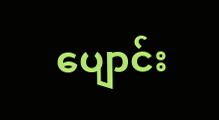ပျောင်း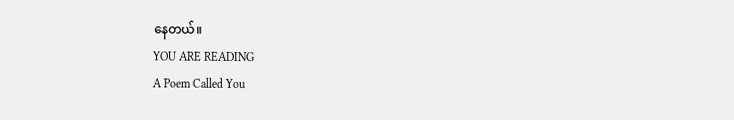နေတယ်။
YOU ARE READING
A Poem Called You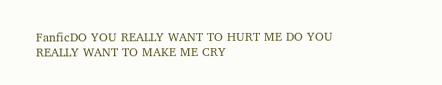FanficDO YOU REALLY WANT TO HURT ME DO YOU REALLY WANT TO MAKE ME CRY